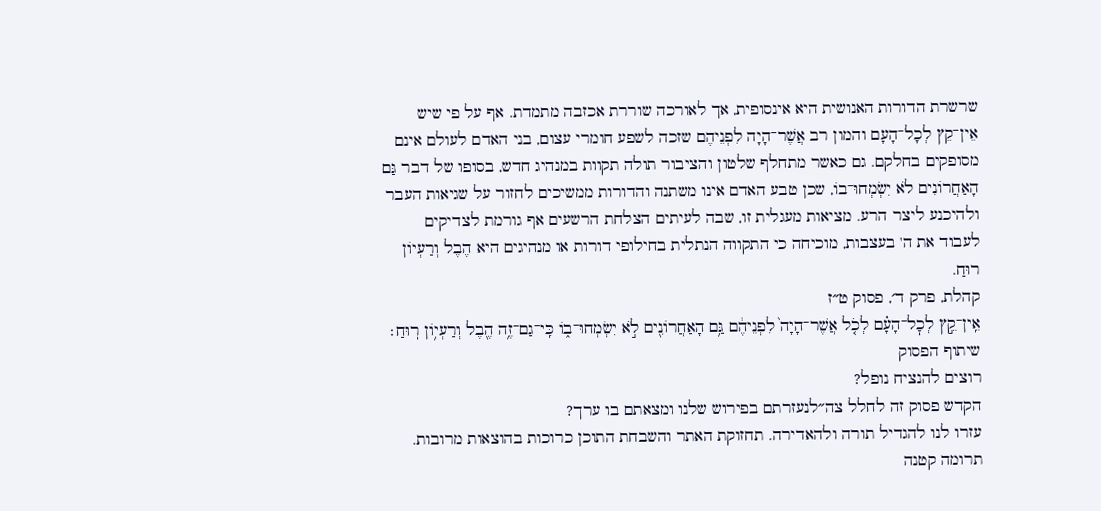שרשרת הדורות האנושית היא אינסופית, אך לאורכה שוררת אכזבה מתמדת. אף על פי שיש אֵין־קֵץ לְכָל־הָעָם והמון רב אֲשֶׁר־הָיָה לִפְנֵיהֶם שזכה לשפע חומרי עצום, בני האדם לעולם אינם מסופקים בחלקם. גם כאשר מתחלף שלטון והציבור תולה תקוות במנהיג חדש, בסופו של דבר גַּם הָאַחֲרוֹנִים לֹא יִשְׂמְחוּ־בוֹ, שכן טבע האדם אינו משתנה והדורות ממשיכים לחזור על שגיאות העבר ולהיכנע ליצר הרע. מציאות מעגלית זו, שבה לעיתים הצלחת הרשעים אף גורמת לצדיקים לעבוד את ה' בעצבות, מוכיחה כי התקווה הנתלית בחילופי דורות או מנהיגים היא הֶבֶל וְרַעְיוֹן רוּחַ.
קהלת, פרק ד׳, פסוק ט״ז
אֵֽין־קֵ֣ץ לְכׇל־הָעָ֗ם לְכֹ֤ל אֲשֶׁר־הָיָה֙ לִפְנֵיהֶ֔ם גַּ֥ם הָאַחֲרוֹנִ֖ים לֹ֣א יִשְׂמְחוּ־ב֑וֹ כִּֽי־גַם־זֶ֥ה הֶ֖בֶל וְרַעְי֥וֹן רֽוּחַ׃
שיתוף הפסוק
רוצים להנציח נופל?
הקדש פסוק זה לחלל צה״לנעזרתם בפירוש שלנו ומצאתם בו ערך?
עזרו לנו להגדיל תורה ולהאדירה. תחזוקת האתר והשבחת התוכן כרוכות בהוצאות מרובות. תרומה קטנה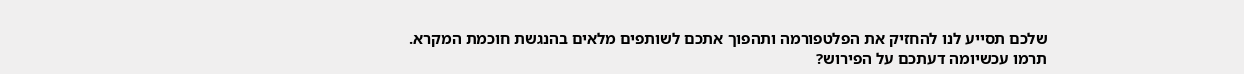שלכם תסייע לנו להחזיק את הפלטפורמה ותהפוך אתכם לשותפים מלאים בהנגשת חוכמת המקרא.
תרמו עכשיומה דעתכם על הפירוש?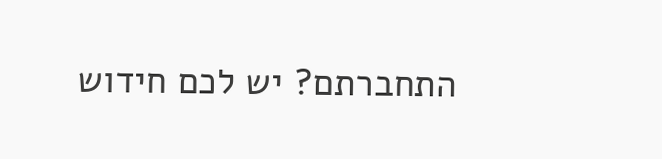התחברתם? יש לכם חידוש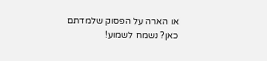או הארה על הפסוק שלמדתם כאן? נשמח לשמוע!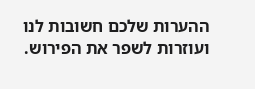ההערות שלכם חשובות לנו ועוזרות לשפר את הפירוש.